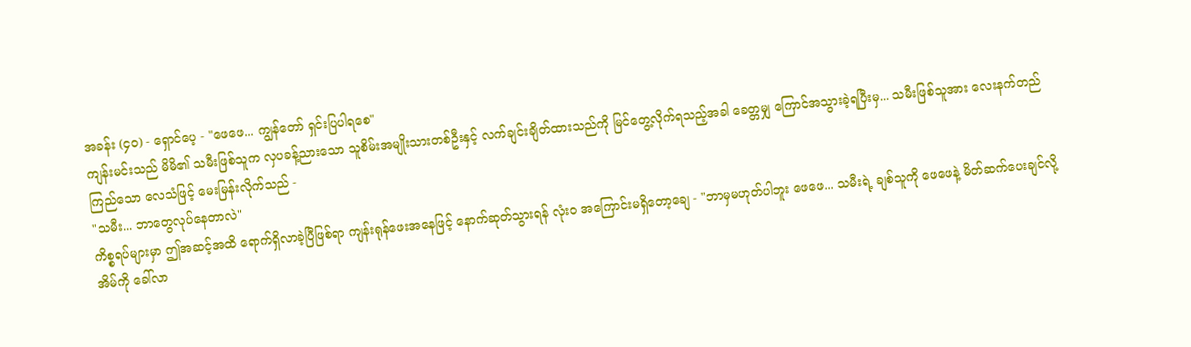အခန်း (၄၀) - ရှောင်ပေ့ - "ဖေဖေ... ကျွန်တော် ရှင်းပြပါရစေ"
ကျန်းမင်းသည် မိမိ၏ သမီးဖြစ်သူက လှပခန့်ညားသော သူစိမ်းအမျိုးသားတစ်ဦးနှင့် လက်ချင်းချိတ်ထားသည်ကို မြင်တွေ့လိုက်ရသည့်အခါ ခေတ္တမျှ ကြောင်အသွားခဲ့ရပြီးမှ... သမီးဖြစ်သူအား လေးနက်တည်ကြည်သော လေသံဖြင့် မေးမြန်းလိုက်သည် -
"သမီး... ဘာတွေလုပ်နေတာလဲ"
ကိစ္စရပ်များမှာ ဤအဆင့်အထိ ရောက်ရှိလာခဲ့ပြီဖြစ်ရာ ကျန်းရုန်ဖေးအနေဖြင့် နောက်ဆုတ်သွားရန် လုံးဝ အကြောင်းမရှိတော့ချေ - "ဘာမှမဟုတ်ပါဘူး ဖေဖေ... သမီးရဲ့ ချစ်သူကို ဖေဖေနဲ့ မိတ်ဆက်ပေးချင်လို့ အိမ်ကို ခေါ်လာ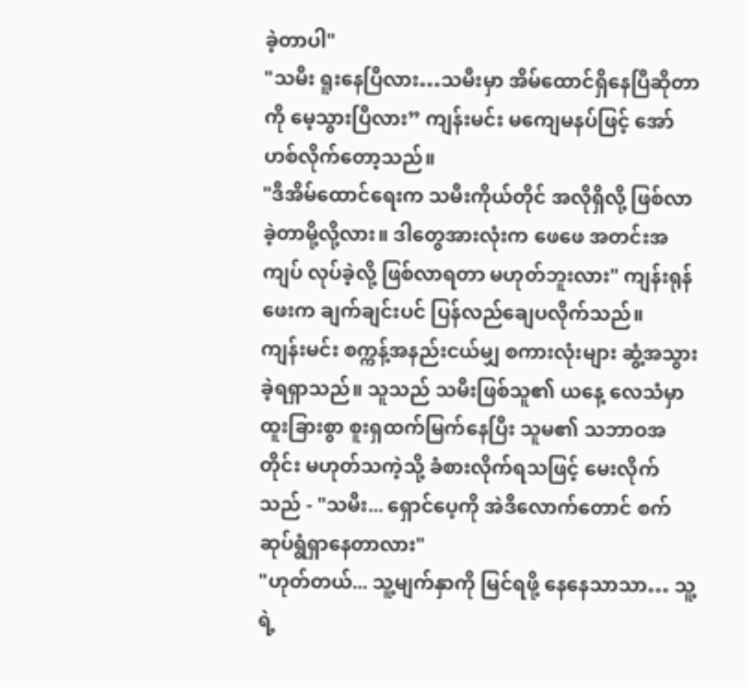ခဲ့တာပါ"
"သမီး ရူးနေပြီလား…သမီးမှာ အိမ်ထောင်ရှိနေပြီဆိုတာကို မေ့သွားပြီလား” ကျန်းမင်း မကျေမနပ်ဖြင့် အော်ဟစ်လိုက်တော့သည်။
"ဒီအိမ်ထောင်ရေးက သမီးကိုယ်တိုင် အလိုရှိလို့ ဖြစ်လာခဲ့တာမို့လို့လား။ ဒါတွေအားလုံးက ဖေဖေ အတင်းအကျပ် လုပ်ခဲ့လို့ ဖြစ်လာရတာ မဟုတ်ဘူးလား" ကျန်းရုန်ဖေးက ချက်ချင်းပင် ပြန်လည်ချေပလိုက်သည်။
ကျန်းမင်း စက္ကန့်အနည်းငယ်မျှ စကားလုံးများ ဆွံ့အသွားခဲ့ရရှာသည်။ သူသည် သမီးဖြစ်သူ၏ ယနေ့ လေသံမှာ ထူးခြားစွာ စူးရှထက်မြက်နေပြီး သူမ၏ သဘာဝအတိုင်း မဟုတ်သကဲ့သို့ ခံစားလိုက်ရသဖြင့် မေးလိုက်သည် - "သမီး... ရှောင်ပေ့ကို အဲဒီလောက်တောင် စက်ဆုပ်ရွံရှာနေတာလား"
"ဟုတ်တယ်... သူ့မျက်နှာကို မြင်ရဖို့ နေနေသာသာ… သူ့ရဲ့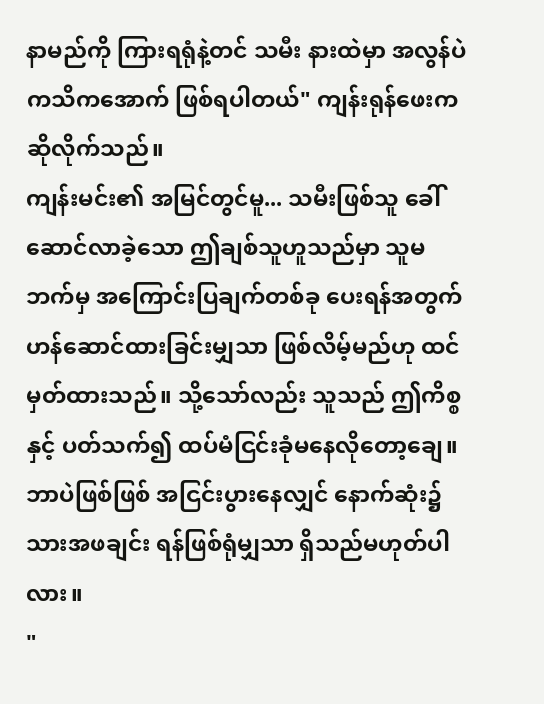နာမည်ကို ကြားရရုံနဲ့တင် သမီး နားထဲမှာ အလွန်ပဲ ကသိကအောက် ဖြစ်ရပါတယ်" ကျန်းရုန်ဖေးက ဆိုလိုက်သည်။
ကျန်းမင်း၏ အမြင်တွင်မူ... သမီးဖြစ်သူ ခေါ်ဆောင်လာခဲ့သော ဤချစ်သူဟူသည်မှာ သူမဘက်မှ အကြောင်းပြချက်တစ်ခု ပေးရန်အတွက် ဟန်ဆောင်ထားခြင်းမျှသာ ဖြစ်လိမ့်မည်ဟု ထင်မှတ်ထားသည်။ သို့သော်လည်း သူသည် ဤကိစ္စနှင့် ပတ်သက်၍ ထပ်မံငြင်းခုံမနေလိုတော့ချေ။ ဘာပဲဖြစ်ဖြစ် အငြင်းပွားနေလျှင် နောက်ဆုံး၌ သားအဖချင်း ရန်ဖြစ်ရုံမျှသာ ရှိသည်မဟုတ်ပါလား။
"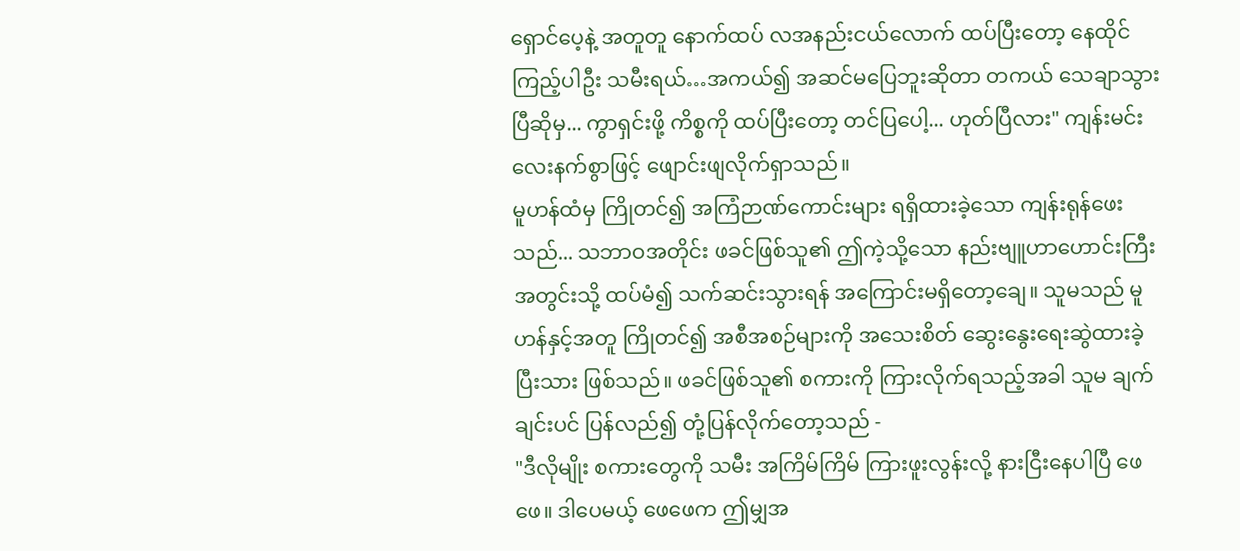ရှောင်ပေ့နဲ့ အတူတူ နောက်ထပ် လအနည်းငယ်လောက် ထပ်ပြီးတော့ နေထိုင်ကြည့်ပါဦး သမီးရယ်…အကယ်၍ အဆင်မပြေဘူးဆိုတာ တကယ် သေချာသွားပြီဆိုမှ... ကွာရှင်းဖို့ ကိစ္စကို ထပ်ပြီးတော့ တင်ပြပေါ့... ဟုတ်ပြီလား" ကျန်းမင်း လေးနက်စွာဖြင့် ဖျောင်းဖျလိုက်ရှာသည်။
မူဟန်ထံမှ ကြိုတင်၍ အကြံဉာဏ်ကောင်းများ ရရှိထားခဲ့သော ကျန်းရုန်ဖေးသည်... သဘာဝအတိုင်း ဖခင်ဖြစ်သူ၏ ဤကဲ့သို့သော နည်းဗျူဟာဟောင်းကြီးအတွင်းသို့ ထပ်မံ၍ သက်ဆင်းသွားရန် အကြောင်းမရှိတော့ချေ။ သူမသည် မူဟန်နှင့်အတူ ကြိုတင်၍ အစီအစဉ်များကို အသေးစိတ် ဆွေးနွေးရေးဆွဲထားခဲ့ပြီးသား ဖြစ်သည်။ ဖခင်ဖြစ်သူ၏ စကားကို ကြားလိုက်ရသည့်အခါ သူမ ချက်ချင်းပင် ပြန်လည်၍ တုံ့ပြန်လိုက်တော့သည် -
"ဒီလိုမျိုး စကားတွေကို သမီး အကြိမ်ကြိမ် ကြားဖူးလွန်းလို့ နားငြီးနေပါပြီ ဖေဖေ။ ဒါပေမယ့် ဖေဖေက ဤမျှအ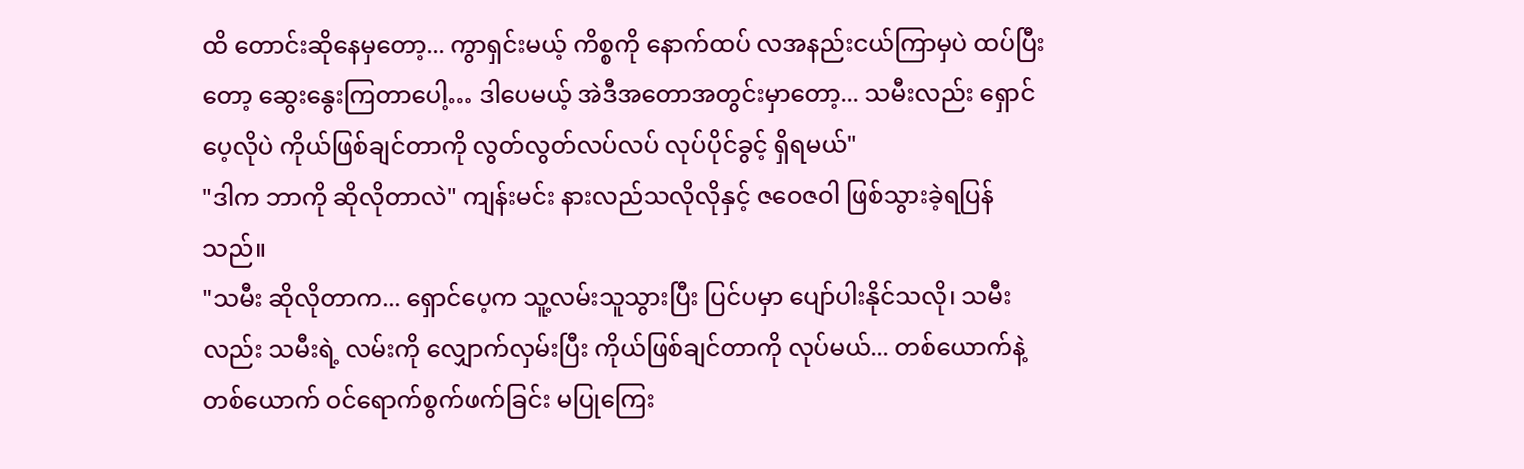ထိ တောင်းဆိုနေမှတော့... ကွာရှင်းမယ့် ကိစ္စကို နောက်ထပ် လအနည်းငယ်ကြာမှပဲ ထပ်ပြီးတော့ ဆွေးနွေးကြတာပေါ့… ဒါပေမယ့် အဲဒီအတောအတွင်းမှာတော့... သမီးလည်း ရှောင်ပေ့လိုပဲ ကိုယ်ဖြစ်ချင်တာကို လွတ်လွတ်လပ်လပ် လုပ်ပိုင်ခွင့် ရှိရမယ်"
"ဒါက ဘာကို ဆိုလိုတာလဲ" ကျန်းမင်း နားလည်သလိုလိုနှင့် ဇဝေဇဝါ ဖြစ်သွားခဲ့ရပြန်သည်။
"သမီး ဆိုလိုတာက... ရှောင်ပေ့က သူ့လမ်းသူသွားပြီး ပြင်ပမှာ ပျော်ပါးနိုင်သလို၊ သမီးလည်း သမီးရဲ့ လမ်းကို လျှောက်လှမ်းပြီး ကိုယ်ဖြစ်ချင်တာကို လုပ်မယ်... တစ်ယောက်နဲ့တစ်ယောက် ဝင်ရောက်စွက်ဖက်ခြင်း မပြုကြေး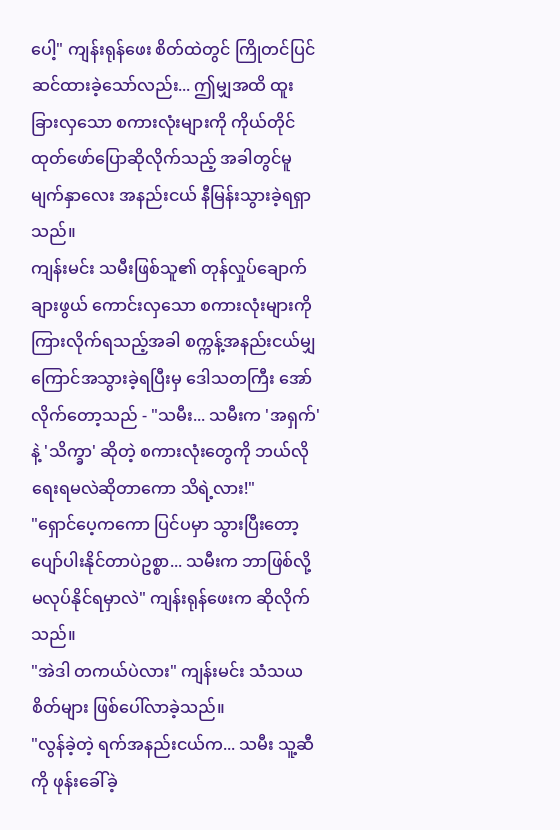ပေါ့" ကျန်းရုန်ဖေး စိတ်ထဲတွင် ကြိုတင်ပြင်ဆင်ထားခဲ့သော်လည်း... ဤမျှအထိ ထူးခြားလှသော စကားလုံးများကို ကိုယ်တိုင် ထုတ်ဖော်ပြောဆိုလိုက်သည့် အခါတွင်မူ မျက်နှာလေး အနည်းငယ် နီမြန်းသွားခဲ့ရရှာသည်။
ကျန်းမင်း သမီးဖြစ်သူ၏ တုန်လှုပ်ချောက်ချားဖွယ် ကောင်းလှသော စကားလုံးများကို ကြားလိုက်ရသည့်အခါ စက္ကန့်အနည်းငယ်မျှ ကြောင်အသွားခဲ့ရပြီးမှ ဒေါသတကြီး အော်လိုက်တော့သည် - "သမီး... သမီးက 'အရှက်' နဲ့ 'သိက္ခာ' ဆိုတဲ့ စကားလုံးတွေကို ဘယ်လိုရေးရမလဲဆိုတာကော သိရဲ့လား!"
"ရှောင်ပေ့ကကော ပြင်ပမှာ သွားပြီးတော့ ပျော်ပါးနိုင်တာပဲဥစ္စာ... သမီးက ဘာဖြစ်လို့ မလုပ်နိုင်ရမှာလဲ" ကျန်းရုန်ဖေးက ဆိုလိုက်သည်။
"အဲဒါ တကယ်ပဲလား" ကျန်းမင်း သံသယစိတ်များ ဖြစ်ပေါ်လာခဲ့သည်။
"လွန်ခဲ့တဲ့ ရက်အနည်းငယ်က... သမီး သူ့ဆီကို ဖုန်းခေါ်ခဲ့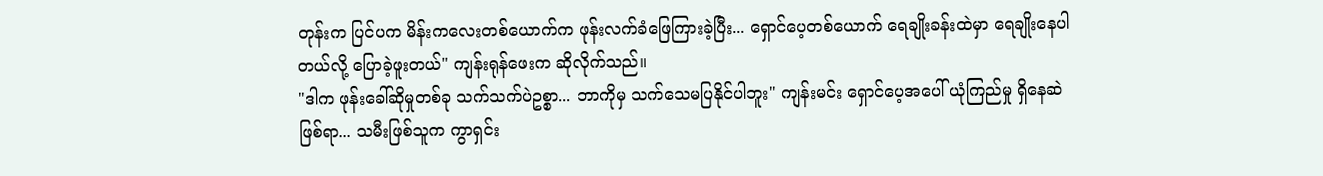တုန်းက ပြင်ပက မိန်းကလေးတစ်ယောက်က ဖုန်းလက်ခံဖြေကြားခဲ့ပြီး... ရှောင်ပေ့တစ်ယောက် ရေချိုးခန်းထဲမှာ ရေချိုးနေပါတယ်လို့ ပြောခဲ့ဖူးတယ်" ကျန်းရုန်ဖေးက ဆိုလိုက်သည်။
"ဒါက ဖုန်းခေါ်ဆိုမှုတစ်ခု သက်သက်ပဲဥစ္စာ... ဘာကိုမှ သက်သေမပြနိုင်ပါဘူး" ကျန်းမင်း ရှောင်ပေ့အပေါ် ယုံကြည်မှု ရှိနေဆဲဖြစ်ရာ... သမီးဖြစ်သူက ကွာရှင်း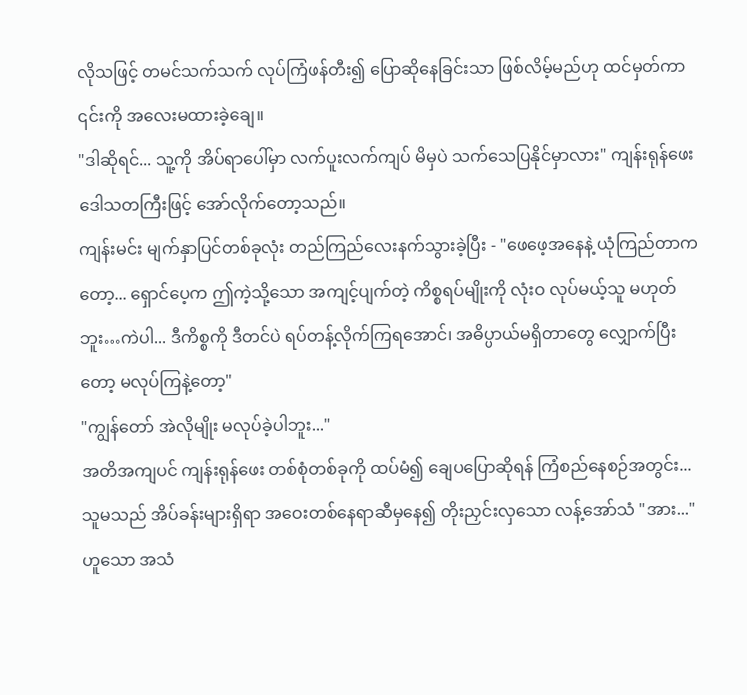လိုသဖြင့် တမင်သက်သက် လုပ်ကြံဖန်တီး၍ ပြောဆိုနေခြင်းသာ ဖြစ်လိမ့်မည်ဟု ထင်မှတ်ကာ ၎င်းကို အလေးမထားခဲ့ချေ။
"ဒါဆိုရင်... သူ့ကို အိပ်ရာပေါ်မှာ လက်ပူးလက်ကျပ် မိမှပဲ သက်သေပြနိုင်မှာလား" ကျန်းရုန်ဖေး ဒေါသတကြီးဖြင့် အော်လိုက်တော့သည်။
ကျန်းမင်း မျက်နှာပြင်တစ်ခုလုံး တည်ကြည်လေးနက်သွားခဲ့ပြီး - "ဖေဖေ့အနေနဲ့ ယုံကြည်တာကတော့... ရှောင်ပေ့က ဤကဲ့သို့သော အကျင့်ပျက်တဲ့ ကိစ္စရပ်မျိုးကို လုံးဝ လုပ်မယ့်သူ မဟုတ်ဘူး…ကဲပါ... ဒီကိစ္စကို ဒီတင်ပဲ ရပ်တန့်လိုက်ကြရအောင်၊ အဓိပ္ပာယ်မရှိတာတွေ လျှောက်ပြီးတော့ မလုပ်ကြနဲ့တော့"
"ကျွန်တော် အဲလိုမျိုး မလုပ်ခဲ့ပါဘူး..."
အတိအကျပင် ကျန်းရုန်ဖေး တစ်စုံတစ်ခုကို ထပ်မံ၍ ချေပပြောဆိုရန် ကြံစည်နေစဉ်အတွင်း... သူမသည် အိပ်ခန်းများရှိရာ အဝေးတစ်နေရာဆီမှနေ၍ တိုးညှင်းလှသော လန့်အော်သံ "အား..." ဟူသော အသံ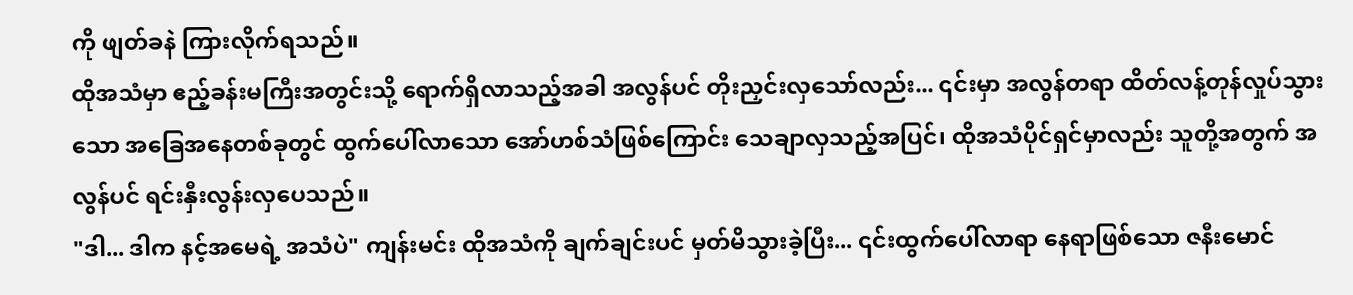ကို ဖျတ်ခနဲ ကြားလိုက်ရသည်။
ထိုအသံမှာ ဧည့်ခန်းမကြီးအတွင်းသို့ ရောက်ရှိလာသည့်အခါ အလွန်ပင် တိုးညှင်းလှသော်လည်း... ၎င်းမှာ အလွန်တရာ ထိတ်လန့်တုန်လှုပ်သွားသော အခြေအနေတစ်ခုတွင် ထွက်ပေါ်လာသော အော်ဟစ်သံဖြစ်ကြောင်း သေချာလှသည့်အပြင်၊ ထိုအသံပိုင်ရှင်မှာလည်း သူတို့အတွက် အလွန်ပင် ရင်းနှီးလွန်းလှပေသည်။
"ဒါ... ဒါက နင့်အမေရဲ့ အသံပဲ" ကျန်းမင်း ထိုအသံကို ချက်ချင်းပင် မှတ်မိသွားခဲ့ပြီး... ၎င်းထွက်ပေါ်လာရာ နေရာဖြစ်သော ဇနီးမောင်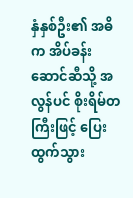နှံနှစ်ဦး၏ အဓိက အိပ်ခန်းဆောင်ဆီသို့ အလွန်ပင် စိုးရိမ်တကြီးဖြင့် ပြေးထွက်သွား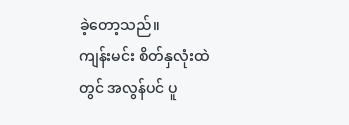ခဲ့တော့သည်။
ကျန်းမင်း စိတ်နှလုံးထဲတွင် အလွန်ပင် ပူ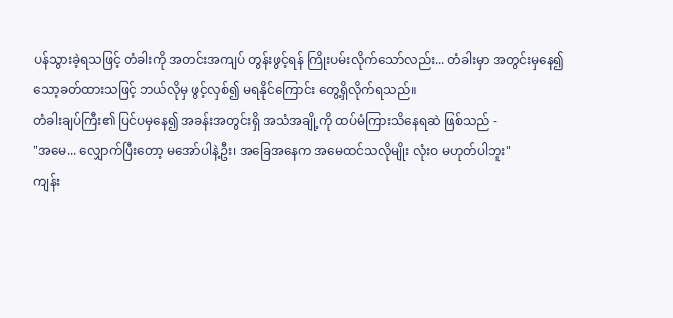ပန်သွားခဲ့ရသဖြင့် တံခါးကို အတင်းအကျပ် တွန်းဖွင့်ရန် ကြိုးပမ်းလိုက်သော်လည်း... တံခါးမှာ အတွင်းမှနေ၍ သော့ခတ်ထားသဖြင့် ဘယ်လိုမှ ဖွင့်လှစ်၍ မရနိုင်ကြောင်း တွေ့ရှိလိုက်ရသည်။
တံခါးချပ်ကြီး၏ ပြင်ပမှနေ၍ အခန်းအတွင်းရှိ အသံအချို့ကို ထပ်မံကြားသိနေရဆဲ ဖြစ်သည် -
"အမေ... လျှောက်ပြီးတော့ မအော်ပါနဲ့ဦး၊ အခြေအနေက အမေထင်သလိုမျိုး လုံးဝ မဟုတ်ပါဘူး"
ကျန်း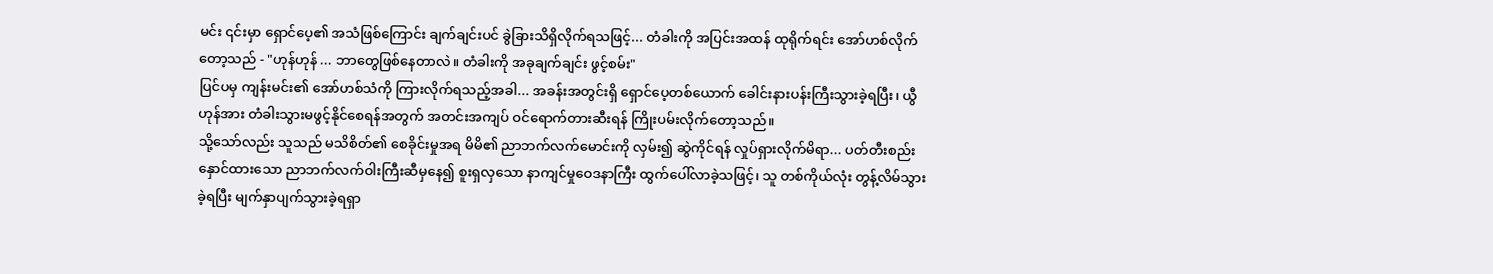မင်း ၎င်းမှာ ရှောင်ပေ့၏ အသံဖြစ်ကြောင်း ချက်ချင်းပင် ခွဲခြားသိရှိလိုက်ရသဖြင့်... တံခါးကို အပြင်းအထန် ထုရိုက်ရင်း အော်ဟစ်လိုက်တော့သည် - "ဟုန်ဟုန် ... ဘာတွေဖြစ်နေတာလဲ။ တံခါးကို အခုချက်ချင်း ဖွင့်စမ်း"
ပြင်ပမှ ကျန်းမင်း၏ အော်ဟစ်သံကို ကြားလိုက်ရသည့်အခါ... အခန်းအတွင်းရှိ ရှောင်ပေ့တစ်ယောက် ခေါင်းနားပန်းကြီးသွားခဲ့ရပြီး၊ ယွီဟုန်အား တံခါးသွားမဖွင့်နိုင်စေရန်အတွက် အတင်းအကျပ် ဝင်ရောက်တားဆီးရန် ကြိုးပမ်းလိုက်တော့သည်။
သို့သော်လည်း သူသည် မသိစိတ်၏ စေခိုင်းမှုအရ မိမိ၏ ညာဘက်လက်မောင်းကို လှမ်း၍ ဆွဲကိုင်ရန် လှုပ်ရှားလိုက်မိရာ... ပတ်တီးစည်းနှောင်ထားသော ညာဘက်လက်ဝါးကြီးဆီမှနေ၍ စူးရှလှသော နာကျင်မှုဝေဒနာကြီး ထွက်ပေါ်လာခဲ့သဖြင့်၊ သူ တစ်ကိုယ်လုံး တွန့်လိမ်သွားခဲ့ရပြီး မျက်နှာပျက်သွားခဲ့ရရှာ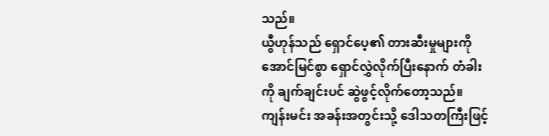သည်။
ယွီဟုန်သည် ရှောင်ပေ့၏ တားဆီးမှုများကို အောင်မြင်စွာ ရှောင်လွှဲလိုက်ပြီးနောက် တံခါးကို ချက်ချင်းပင် ဆွဲဖွင့်လိုက်တော့သည်။
ကျန်းမင်း အခန်းအတွင်းသို့ ဒေါသတကြီးဖြင့်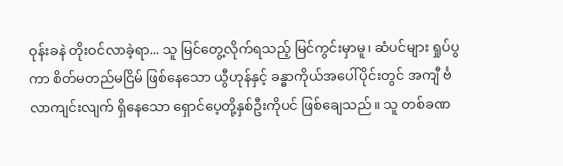ဝုန်းခနဲ တိုးဝင်လာခဲ့ရာ... သူ မြင်တွေ့လိုက်ရသည့် မြင်ကွင်းမှာမူ၊ ဆံပင်များ ရှုပ်ပွကာ စိတ်မတည်မငြိမ် ဖြစ်နေသော ယွီဟုန်နှင့် ခန္ဓာကိုယ်အပေါ်ပိုင်းတွင် အကျီ င်္ဗလာကျင်းလျက် ရှိနေသော ရှောင်ပေ့တို့နှစ်ဦးကိုပင် ဖြစ်ချေသည်။ သူ တစ်ခဏ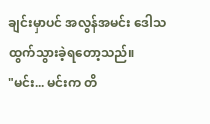ချင်းမှာပင် အလွန်အမင်း ဒေါသထွက်သွားခဲ့ရတော့သည်။
"မင်း... မင်းက တိ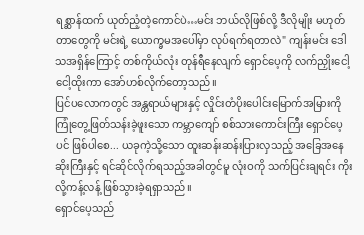ရစ္ဆာန်ထက် ယုတ်ညံ့တဲ့ကောင်ပဲ…မင်း ဘယ်လိုဖြစ်လို့ ဒီလိုမျိုး မဟုတ်တာတွေကို မင်းရဲ့ ယောက္ခမအပေါ်မှာ လုပ်ရက်ရတာလဲ" ကျန်းမင်း ဒေါသအရှိန်ကြောင့် တစ်ကိုယ်လုံး တုန်ရီနေလျက် ရှောင်ပေ့ကို လက်ညှိုးငေါ့ငေါ့ထိုးကာ အော်ဟစ်လိုက်တော့သည်။
ပြင်ပလောကတွင် အန္တရာယ်များနှင့် လှိုင်းတံပိုးပေါင်းမြောက်အမြားကို ကြုံတွေ့ဖြတ်သန်းခဲ့ဖူးသော ကမ္ဘာကျော် စစ်သားကောင်းကြီး ရှောင်ပေ့ပင် ဖြစ်ပါစေ... ယခုကဲ့သို့သော ထူးဆန်းဆန်းပြားလှသည့် အခြေအနေဆိုးကြီးနှင့် ရင်ဆိုင်လိုက်ရသည့်အခါတွင်မူ လုံးဝကို သက်ပြင်းချရင်း ကိုးလို့ကန့်လန့် ဖြစ်သွားခဲ့ရရှာသည်။
ရှောင်ပေ့သည်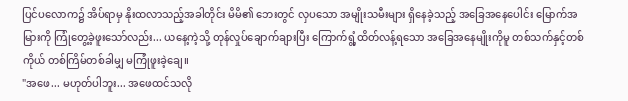ပြင်ပလောက၌ အိပ်ရာမှ နိုးထလာသည့်အခါတိုင်း မိမိ၏ ဘေးတွင် လှပသော အမျိုးသမီးများ ရှိနေခဲ့သည့် အခြေအနေပေါင်း မြောက်အမြားကို ကြုံတွေ့ခဲ့ဖူးသော်လည်း... ယနေ့ကဲ့သို့ တုန်လှုပ်ချောက်ချားပြီး ကြောက်ရွံ့ထိတ်လန့်ရသော အခြေအနေမျိုးကိုမူ တစ်သက်နှင့်တစ်ကိုယ် တစ်ကြိမ်တစ်ခါမျှ မကြုံဖူးခဲ့ချေ။
"အဖေ... မဟုတ်ပါဘူး... အဖေထင်သလို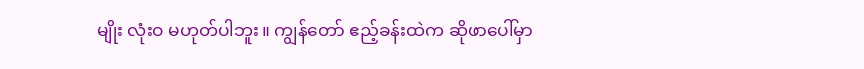မျိုး လုံးဝ မဟုတ်ပါဘူး။ ကျွန်တော် ဧည့်ခန်းထဲက ဆိုဖာပေါ်မှာ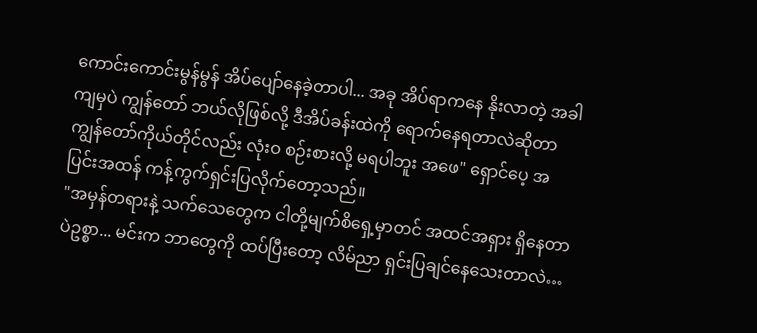ကောင်းကောင်းမွန်မွန် အိပ်ပျော်နေခဲ့တာပါ... အခု အိပ်ရာကနေ နိုးလာတဲ့ အခါကျမှပဲ ကျွန်တော် ဘယ်လိုဖြစ်လို့ ဒီအိပ်ခန်းထဲကို ရောက်နေရတာလဲဆိုတာ ကျွန်တော်ကိုယ်တိုင်လည်း လုံးဝ စဉ်းစားလို့ မရပါဘူး အဖေ" ရှောင်ပေ့ အပြင်းအထန် ကန့်ကွက်ရှင်းပြလိုက်တော့သည်။
"အမှန်တရားနဲ့ သက်သေတွေက ငါတို့မျက်စိရှေ့မှာတင် အထင်အရှား ရှိနေတာပဲဥစ္စာ... မင်းက ဘာတွေကို ထပ်ပြီးတော့ လိမ်ညာ ရှင်းပြချင်နေသေးတာလဲ…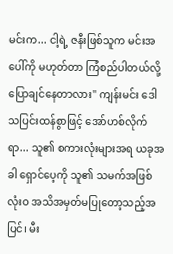မင်းက... ငါ့ရဲ့ ဇနီးဖြစ်သူက မင်းအပေါ်ကို မဟုတ်တာ ကြံစည်ပါတယ်လို့ ပြောချင်နေတာလား" ကျန်းမင်း ဒေါသပြင်းထန်စွာဖြင့် အော်ဟစ်လိုက်ရာ... သူ၏ စကားလုံးများအရ ယခုအခါ ရှောင်ပေ့ကို သူ၏ သမက်အဖြစ် လုံးဝ အသိအမှတ်မပြုတော့သည့်အပြင်၊ မီး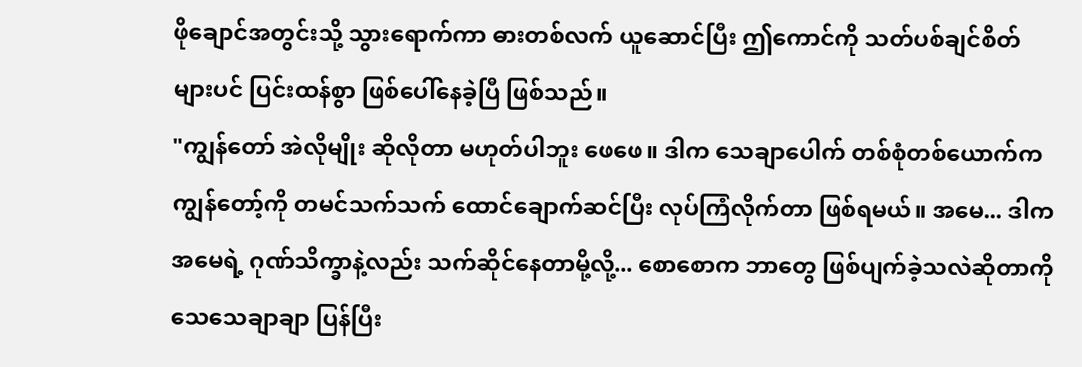ဖိုချောင်အတွင်းသို့ သွားရောက်ကာ ဓားတစ်လက် ယူဆောင်ပြီး ဤကောင်ကို သတ်ပစ်ချင်စိတ်များပင် ပြင်းထန်စွာ ဖြစ်ပေါ်နေခဲ့ပြီ ဖြစ်သည်။
"ကျွန်တော် အဲလိုမျိုး ဆိုလိုတာ မဟုတ်ပါဘူး ဖေဖေ။ ဒါက သေချာပေါက် တစ်စုံတစ်ယောက်က ကျွန်တော့်ကို တမင်သက်သက် ထောင်ချောက်ဆင်ပြီး လုပ်ကြံလိုက်တာ ဖြစ်ရမယ်။ အမေ... ဒါက အမေရဲ့ ဂုဏ်သိက္ခာနဲ့လည်း သက်ဆိုင်နေတာမို့လို့... စောစောက ဘာတွေ ဖြစ်ပျက်ခဲ့သလဲဆိုတာကို သေသေချာချာ ပြန်ပြီး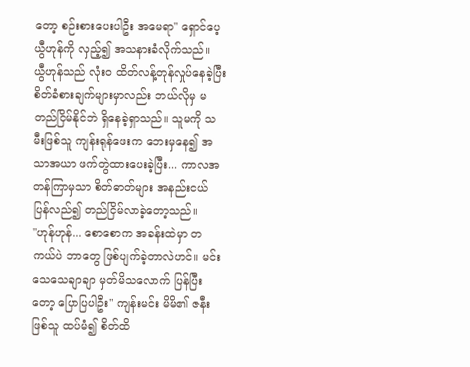တော့ စဉ်းစားပေးပါဦး အမေရာ" ရှောင်ပေ့ ယွီဟုန်ကို လှည့်၍ အသနားခံလိုက်သည်။
ယွီဟုန်သည် လုံးဝ ထိတ်လန့်တုန်လှုပ်နေခဲ့ပြီး စိတ်ခံစားချက်များမှာလည်း ဘယ်လိုမှ မတည်ငြိမ်နိုင်ဘဲ ရှိနေခဲ့ရှာသည်။ သူမကို သမီးဖြစ်သူ ကျန်းရုန်ဖေးက ဘေးမှနေ၍ အသာအယာ ဖက်တွဲထားပေးခဲ့ပြီး... ကာလအတန်ကြာမှသာ စိတ်ဓာတ်များ အနည်းငယ် ပြန်လည်၍ တည်ငြိမ်လာခဲ့တော့သည်။
"ဟုန်ဟုန်... စောစောက အခန်းထဲမှာ တကယ်ပဲ ဘာတွေ ဖြစ်ပျက်ခဲ့တာလဲဟင်။ မင်း သေသေချာချာ မှတ်မိသလောက် ပြန်ပြီးတော့ ပြောပြပါဦး" ကျန်းမင်း မိမိ၏ ဇနီးဖြစ်သူ ထပ်မံ၍ စိတ်ထိ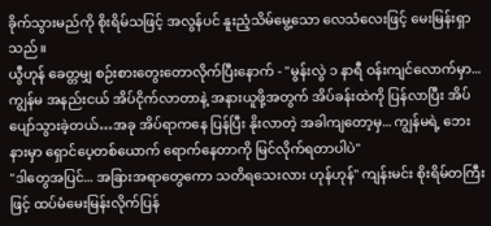ခိုက်သွားမည်ကို စိုးရိမ်သဖြင့် အလွန်ပင် နူးညံ့သိမ်မွေ့သော လေသံလေးဖြင့် မေးမြန်းရှာသည်။
ယွီဟုန် ခေတ္တမျှ စဉ်းစားတွေးတောလိုက်ပြီးနောက် - "မွန်းလွဲ ၁ နာရီ ဝန်းကျင်လောက်မှာ... ကျွန်မ အနည်းငယ် အိပ်ငိုက်လာတာနဲ့ အနားယူဖို့အတွက် အိပ်ခန်းထဲကို ပြန်လာပြီး အိပ်ပျော်သွားခဲ့တယ်…အခု အိပ်ရာကနေ ပြန်ပြီး နိုးလာတဲ့ အခါကျတော့မှ... ကျွန်မရဲ့ ဘေးနားမှာ ရှောင်ပေ့တစ်ယောက် ရောက်နေတာကို မြင်လိုက်ရတာပါပဲ"
"ဒါတွေအပြင်... အခြားအရာတွေကော သတိရသေးလား ဟုန်ဟုန်" ကျန်းမင်း စိုးရိမ်တကြီးဖြင့် ထပ်မံမေးမြန်းလိုက်ပြန်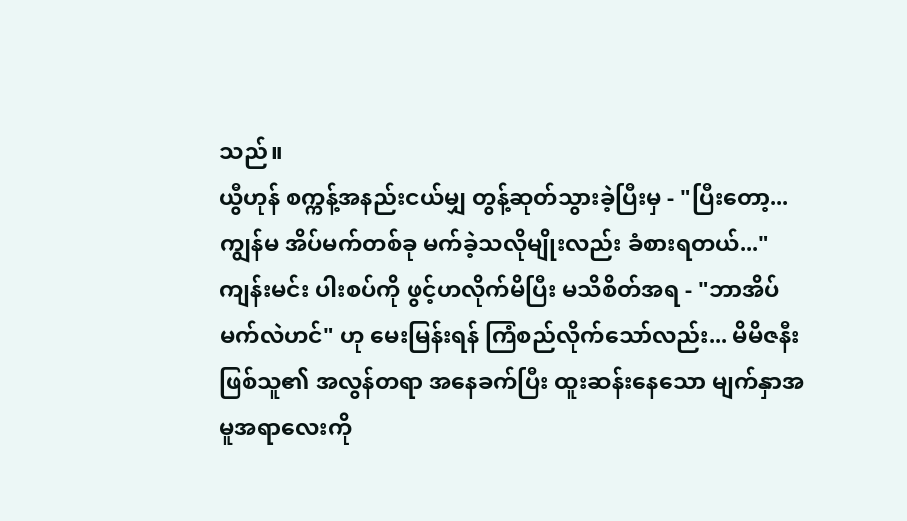သည်။
ယွီဟုန် စက္ကန့်အနည်းငယ်မျှ တွန့်ဆုတ်သွားခဲ့ပြီးမှ - "ပြီးတော့... ကျွန်မ အိပ်မက်တစ်ခု မက်ခဲ့သလိုမျိုးလည်း ခံစားရတယ်..."
ကျန်းမင်း ပါးစပ်ကို ဖွင့်ဟလိုက်မိပြီး မသိစိတ်အရ - "ဘာအိပ်မက်လဲဟင်" ဟု မေးမြန်းရန် ကြံစည်လိုက်သော်လည်း... မိမိဇနီးဖြစ်သူ၏ အလွန်တရာ အနေခက်ပြီး ထူးဆန်းနေသော မျက်နှာအမူအရာလေးကို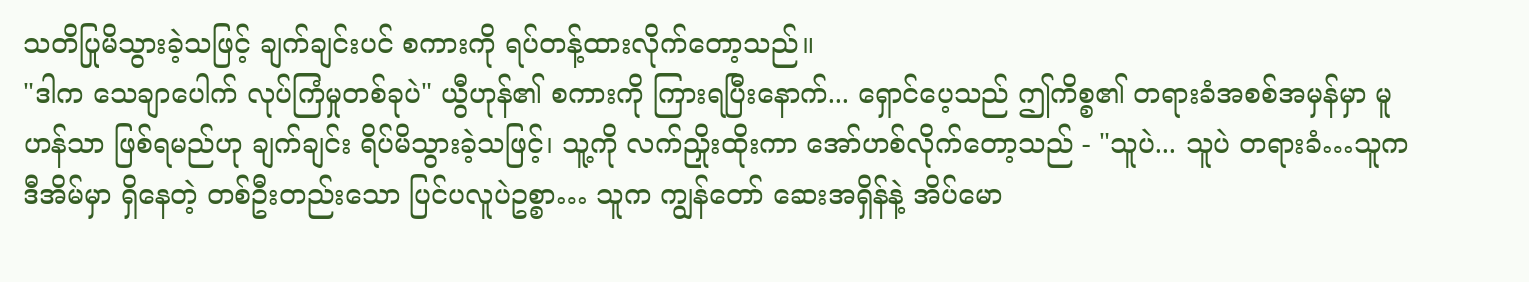သတိပြုမိသွားခဲ့သဖြင့် ချက်ချင်းပင် စကားကို ရပ်တန့်ထားလိုက်တော့သည်။
"ဒါက သေချာပေါက် လုပ်ကြံမှုတစ်ခုပဲ" ယွီဟုန်၏ စကားကို ကြားရပြီးနောက်... ရှောင်ပေ့သည် ဤကိစ္စ၏ တရားခံအစစ်အမှန်မှာ မူဟန်သာ ဖြစ်ရမည်ဟု ချက်ချင်း ရိပ်မိသွားခဲ့သဖြင့်၊ သူ့ကို လက်ညှိုးထိုးကာ အော်ဟစ်လိုက်တော့သည် - "သူပဲ... သူပဲ တရားခံ…သူက ဒီအိမ်မှာ ရှိနေတဲ့ တစ်ဦးတည်းသော ပြင်ပလူပဲဥစ္စာ… သူက ကျွန်တော် ဆေးအရှိန်နဲ့ အိပ်မော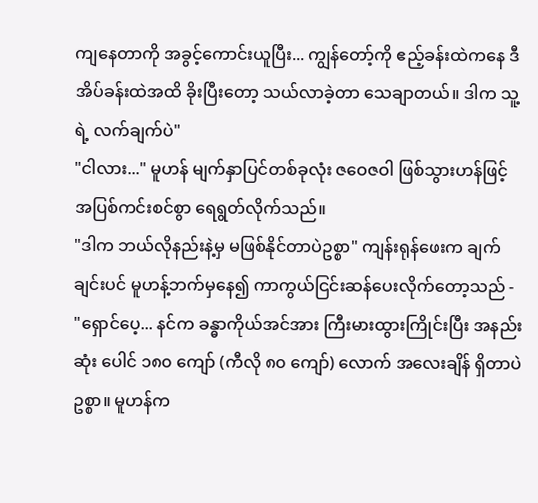ကျနေတာကို အခွင့်ကောင်းယူပြီး... ကျွန်တော့်ကို ဧည့်ခန်းထဲကနေ ဒီအိပ်ခန်းထဲအထိ ခိုးပြီးတော့ သယ်လာခဲ့တာ သေချာတယ်။ ဒါက သူ့ရဲ့ လက်ချက်ပဲ"
"ငါလား..." မူဟန် မျက်နှာပြင်တစ်ခုလုံး ဇဝေဇဝါ ဖြစ်သွားဟန်ဖြင့် အပြစ်ကင်းစင်စွာ ရေရွတ်လိုက်သည်။
"ဒါက ဘယ်လိုနည်းနဲ့မှ မဖြစ်နိုင်တာပဲဥစ္စာ" ကျန်းရုန်ဖေးက ချက်ချင်းပင် မူဟန့်ဘက်မှနေ၍ ကာကွယ်ငြင်းဆန်ပေးလိုက်တော့သည် - "ရှောင်ပေ့... နင်က ခန္ဓာကိုယ်အင်အား ကြီးမားထွားကြိုင်းပြီး အနည်းဆုံး ပေါင် ၁၈၀ ကျော် (ကီလို ၈၀ ကျော်) လောက် အလေးချိန် ရှိတာပဲဥစ္စာ။ မူဟန်က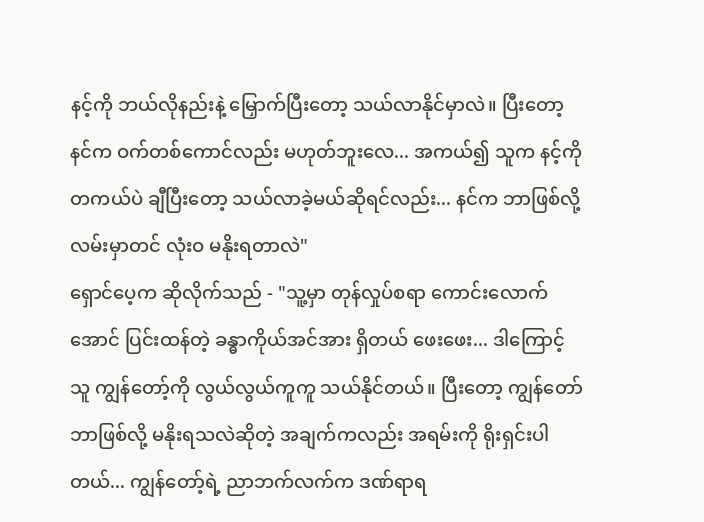နင့်ကို ဘယ်လိုနည်းနဲ့ မြှောက်ပြီးတော့ သယ်လာနိုင်မှာလဲ။ ပြီးတော့ နင်က ဝက်တစ်ကောင်လည်း မဟုတ်ဘူးလေ... အကယ်၍ သူက နင့်ကို တကယ်ပဲ ချီပြီးတော့ သယ်လာခဲ့မယ်ဆိုရင်လည်း... နင်က ဘာဖြစ်လို့ လမ်းမှာတင် လုံးဝ မနိုးရတာလဲ"
ရှောင်ပေ့က ဆိုလိုက်သည် - "သူ့မှာ တုန်လှုပ်စရာ ကောင်းလောက်အောင် ပြင်းထန်တဲ့ ခန္ဓာကိုယ်အင်အား ရှိတယ် ဖေးဖေး... ဒါကြောင့် သူ ကျွန်တော့်ကို လွယ်လွယ်ကူကူ သယ်နိုင်တယ်။ ပြီးတော့ ကျွန်တော် ဘာဖြစ်လို့ မနိုးရသလဲဆိုတဲ့ အချက်ကလည်း အရမ်းကို ရိုးရှင်းပါတယ်... ကျွန်တော့်ရဲ့ ညာဘက်လက်က ဒဏ်ရာရ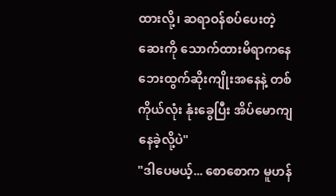ထားလို့၊ ဆရာဝန်စပ်ပေးတဲ့ ဆေးကို သောက်ထားမိရာကနေ ဘေးထွက်ဆိုးကျိုးအနေနဲ့ တစ်ကိုယ်လုံး နုံးခွေပြီး အိပ်မောကျနေခဲ့လို့ပဲ"
"ဒါပေမယ့်... စောစောက မူဟန်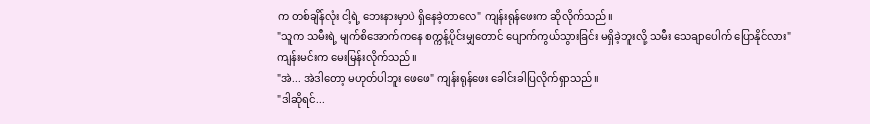က တစ်ချိန်လုံး ငါ့ရဲ့ ဘေးနားမှာပဲ ရှိနေခဲ့တာလေ" ကျန်းရုန်ဖေးက ဆိုလိုက်သည်။
"သူက သမီးရဲ့ မျက်စိအောက်ကနေ စက္ကန့်ပိုင်းမျှတောင် ပျောက်ကွယ်သွားခြင်း မရှိခဲ့ဘူးလို့ သမီး သေချာပေါက် ပြောနိုင်လား" ကျန်းမင်းက မေးမြန်းလိုက်သည်။
"အဲ... အဲဒါတော့ မဟုတ်ပါဘူး ဖေဖေ" ကျန်းရုန်ဖေး ခေါင်းခါပြလိုက်ရှာသည်။
"ဒါဆိုရင်...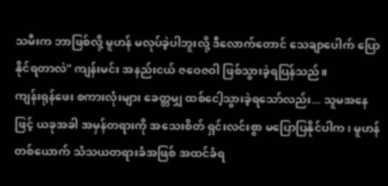သမီးက ဘာဖြစ်လို့ မူဟန် မလုပ်ခဲ့ပါဘူးလို့ ဒီလောက်တောင် သေချာပေါက် ပြောနိုင်ရတာလဲ" ကျန်းမင်း အနည်းငယ် ဇဝေဇဝါ ဖြစ်သွားခဲ့ရပြန်သည်။
ကျန်းရုန်ဖေး စကားလုံးများ ခေတ္တမျှ ထစ်ငေါ့သွားခဲ့ရသော်လည်း... သူမအနေဖြင့် ယခုအခါ အမှန်တရားကို အသေးစိတ် ရှင်းလင်းစွာ မပြောပြနိုင်ပါက၊ မူဟန်တစ်ယောက် သံသယတရားခံအဖြစ် အထင်ခံရ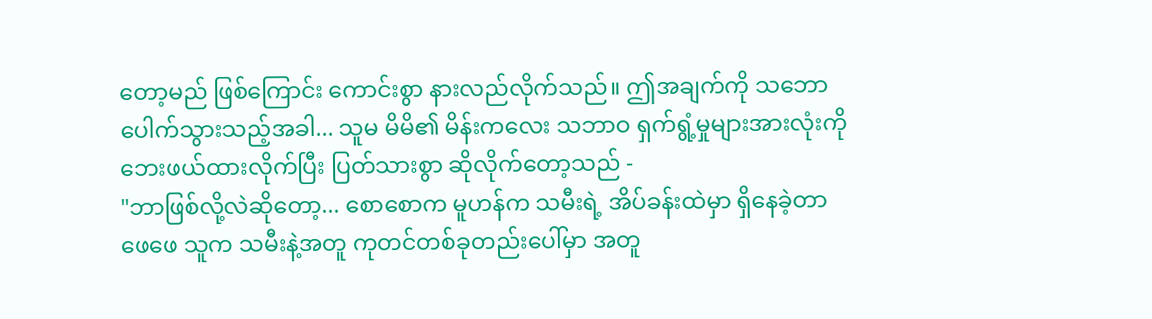တော့မည် ဖြစ်ကြောင်း ကောင်းစွာ နားလည်လိုက်သည်။ ဤအချက်ကို သဘောပေါက်သွားသည့်အခါ... သူမ မိမိ၏ မိန်းကလေး သဘာဝ ရှက်ရွံ့မှုများအားလုံးကို ဘေးဖယ်ထားလိုက်ပြီး ပြတ်သားစွာ ဆိုလိုက်တော့သည် -
"ဘာဖြစ်လို့လဲဆိုတော့... စောစောက မူဟန်က သမီးရဲ့ အိပ်ခန်းထဲမှာ ရှိနေခဲ့တာ ဖေဖေ သူက သမီးနဲ့အတူ ကုတင်တစ်ခုတည်းပေါ်မှာ အတူ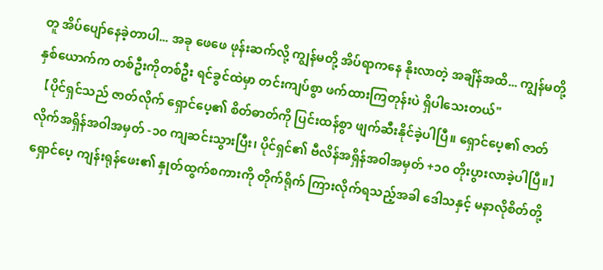တူ အိပ်ပျော်နေခဲ့တာပါ... အခု ဖေဖေ ဖုန်းဆက်လို့ ကျွန်မတို့ အိပ်ရာကနေ နိုးလာတဲ့ အချိန်အထိ... ကျွန်မတို့နှစ်ယောက်က တစ်ဦးကိုတစ်ဦး ရင်ခွင်ထဲမှာ တင်းကျပ်စွာ ဖက်ထားကြတုန်းပဲ ရှိပါသေးတယ်"
【ပိုင်ရှင်သည် ဇာတ်လိုက် ရှောင်ပေ့၏ စိတ်ဓာတ်ကို ပြင်းထန်စွာ ဖျက်ဆီးနိုင်ခဲ့ပါပြီ။ ရှောင်ပေ့၏ ဇာတ်လိုက်အရှိန်အဝါအမှတ် -၁၀ ကျဆင်းသွားပြီး၊ ပိုင်ရှင်၏ ဗီလိန်အရှိန်အဝါအမှတ် +၁၀ တိုးပွားလာခဲ့ပါပြီ။】
ရှောင်ပေ့ ကျန်းရုန်ဖေး၏ နှုတ်ထွက်စကားကို တိုက်ရိုက် ကြားလိုက်ရသည့်အခါ ဒေါသနှင့် မနာလိုစိတ်တို့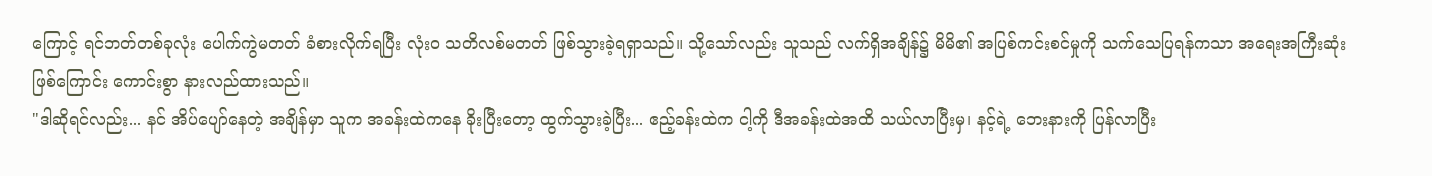ကြောင့် ရင်ဘတ်တစ်ခုလုံး ပေါက်ကွဲမတတ် ခံစားလိုက်ရပြီး လုံးဝ သတိလစ်မတတ် ဖြစ်သွားခဲ့ရရှာသည်။ သို့သော်လည်း သူသည် လက်ရှိအချိန်၌ မိမိ၏ အပြစ်ကင်းစင်မှုကို သက်သေပြရန်ကသာ အရေးအကြီးဆုံး ဖြစ်ကြောင်း ကောင်းစွာ နားလည်ထားသည်။
"ဒါဆိုရင်လည်း... နင် အိပ်ပျော်နေတဲ့ အချိန်မှာ သူက အခန်းထဲကနေ ခိုးပြီးတော့ ထွက်သွားခဲ့ပြီး... ဧည့်ခန်းထဲက ငါ့ကို ဒီအခန်းထဲအထိ သယ်လာပြီးမှ၊ နင့်ရဲ့ ဘေးနားကို ပြန်လာပြီး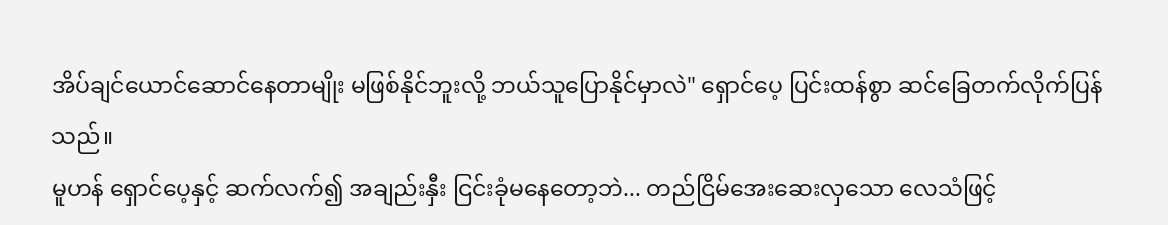အိပ်ချင်ယောင်ဆောင်နေတာမျိုး မဖြစ်နိုင်ဘူးလို့ ဘယ်သူပြောနိုင်မှာလဲ" ရှောင်ပေ့ ပြင်းထန်စွာ ဆင်ခြေတက်လိုက်ပြန်သည်။
မူဟန် ရှောင်ပေ့နှင့် ဆက်လက်၍ အချည်းနှီး ငြင်းခုံမနေတော့ဘဲ... တည်ငြိမ်အေးဆေးလှသော လေသံဖြင့်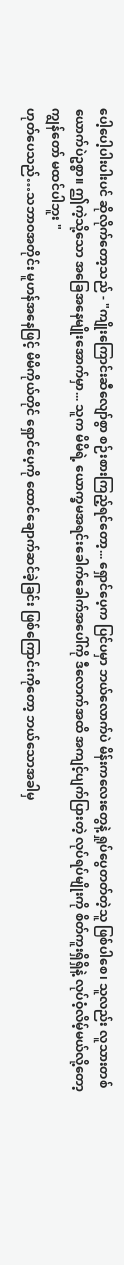ပေါ့ပေါ့ပါးပါးပင် ဆိုလိုက်တော့သည် - "ကျိုးကြောင်းဆီလျော်စွာ စဉ်းစားကြည့်ရင်တော့... ရှောင်ပေ့က ပြင်ပမှာ ဘယ်လောက်ပဲ မိန်းကလေးတွေနဲ့ ရှုပ်ပွေတတ်တဲ့သူ ဖြစ်ပါစေ၊ သူလည်း လူသားတစ်ယောက်ပဲဥစ္စာ။ ဤကဲ့သို့သော အခြေအနေမျိုးအောက်မှာ... သူက မိမိရဲ့ ယောက္ခမအရင်းခေါက်ခေါက်အပေါ်ကို ဒီလောက်အထိ အကျင့်ပျက်ပြားတဲ့ လုပ်ရပ်မျိုးကို စိတ်ကူးရှိရှိနဲ့ လုပ်ဝံ့လိမ့်မယ်လို့တော့ ကျွန်တော် မထင်ပါဘူး "
ဟုတ်ပေသည်…သဘာဝအတိုင်း မူဟန်အနေဖြင့် မိမိကိုယ်တိုင် ရှောင်ပေ့ကို ထောင်ချောက်ဆင်ခဲ့ခြင်း ဖြစ်ကြောင်းကိုတော့ ဘယ်သောအခါမှ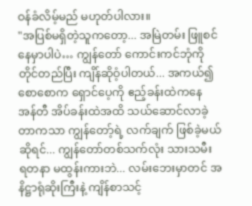ဝန်ခံလိမ့်မည် မဟုတ်ပါလား။
"အပြစ်မရှိတဲ့သူကတော့... အမြဲတမ်း ဖြူစင်နေမှာပါပဲ… ကျွန်တော် ကောင်းကင်ဘုံကို တိုင်တည်ပြီး ကျိန်ဆိုဝံ့ပါတယ်... အကယ်၍ စောစောက ရှောင်ပေ့ကို ဧည့်ခန်းထဲကနေ အန်တီ အိပ်ခန်းထဲအထိ သယ်ဆောင်လာခဲ့တာကသာ ကျွန်တော့်ရဲ့ လက်ချက် ဖြစ်ခဲ့မယ်ဆိုရင်... ကျွန်တော်တစ်သက်လုံး သားသမီး ရတနာ မထွန်းကားဘဲ... လမ်းဘေးမှာတင် အနိဋ္ဌာရုံဆိုးကြီးနဲ့ ကျိန်စာသင့်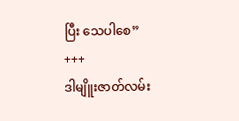ပြီး သေပါစေ”
+++
ဒါမျိူးဇာတ်လမ်း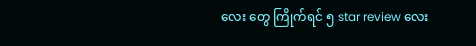လေး တွေ ကြိုက်ရင် ၅ star review လေး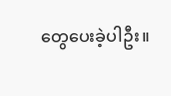တွေပေးခဲ့ပါဦး။